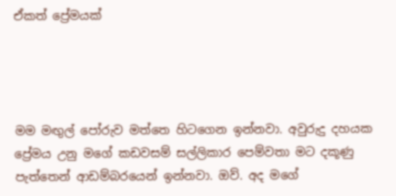ඒකත් ප්‍රේමයක්




මම මඟුල් පෝරුව මත්තෙ හිටගෙන ඉන්නවා. අවුරුදු දහයක ප්‍රේමය උනු මගේ කඩවසම් සල්ලිකාර පෙම්වතා මට දකූණු පැත්තෙන් ආඩම්බරයෙන් ඉන්නවා. ඔව්. අද මගේ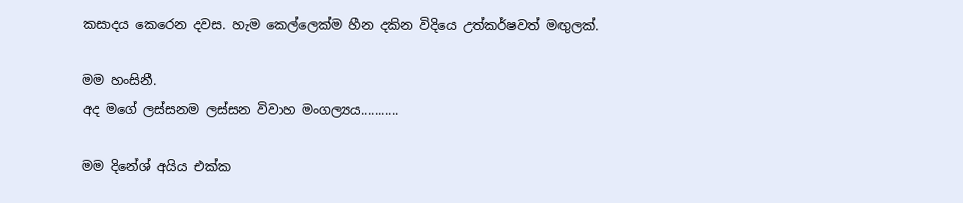කසාදය කෙරෙන දවස. හැම කෙල්ලෙක්ම හීන දකින විදියෙ උත්කර්ෂවත් මඟුලක්.

මම හංසිනී.
අද මගේ ලස්සනම ලස්සන විවාහ මංගල්‍යය...........

මම දිනේශ් අයිය එක්ක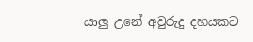යාලු උනේ අවුරුදු දහයකට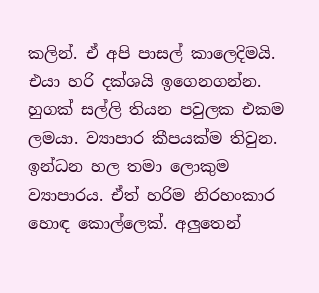කලින්. ඒ අපි පාසල් කාලෙදිමයි. එයා හරි දක්ශයි ඉගෙනගන්න. හුගක් සල්ලි තියන පවුලක එකම ලමයා. ව්‍යාපාර කීපයක්ම තිවුන. ඉන්ධන හල තමා ලොකුම ව්‍යාපාරය. ඒත් හරිම නිරහංකාර හොඳ කොල්ලෙක්. අලුතෙන්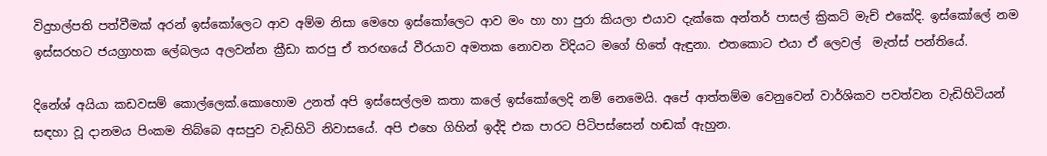විදුහල්පති පත්වීමක් අරන් ඉස්කෝලෙට ආව අම්ම නිසා මෙහෙ ඉස්කෝලෙට ආව මං හා හා පුරා කියලා එයාව දැක්කෙ අන්තර් පාසල් ක්‍රිකට් මැච් එකේදි. ඉස්කෝලේ නම ඉස්සරහට ජයග්‍රාහක ලේබලය අලවන්න ක්‍රීඩා කරපු ඒ තරඟයේ වීරයාව අමතක නොවන විදියට මගේ හිතේ ඇඳුනා. එතකොට එයා ඒ ලෙවල්  මැත්ස් පන්තියේ.

දිනේශ් අයියා කඩවසම් කොල්ලෙක්.කොහොම උනත් අපි ඉස්සෙල්ලම කතා කලේ ඉස්කෝලෙදි නම් නෙමෙයි. අපේ ආත්තම්ම වෙනුවෙන් වාර්ශිකව පවත්වන වැඩිහිටියන් සඳහා වූ දානමය පිංකම තිබ්බෙ අසපුව වැඩිහිටි නිවාසයේ. අපි එහෙ ගිහින් ඉද්දි එක පාරට පිටිපස්සෙන් හඬක් ඇහුන.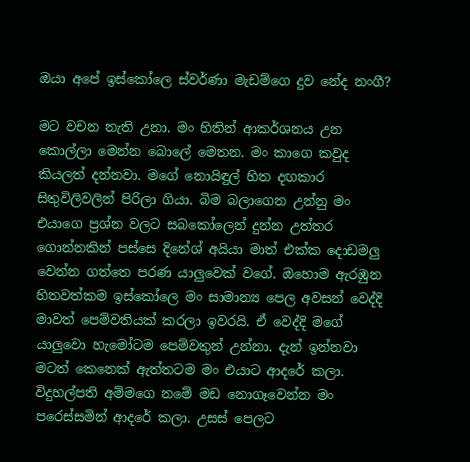ඔයා අපේ ඉස්කෝලෙ ස්වර්ණා මැඩම්ගෙ දුව නේද නංගී?

මට වචන නැති උනා. මං හිතින් ආකර්ශනය උන කොල්ලා මෙන්න බොලේ මෙතන. මං කාගෙ කවුද කියලත් දන්නවා. මගේ නොයිඳුල් හිත දඟකාර සිතුවිලිවලින් පිරිලා ගියා. බිම බලාගෙන උන්නු මං එයාගෙ ප්‍රශ්න වලට සබකෝලෙන් දුන්න උත්තර ගොන්නකින් පස්සෙ දිනේශ් අයියා මාත් එක්ක දොඩමලු වෙන්න ගත්තෙ පරණ යාලුවෙක් වගේ. ඔහොම ඇරඹුන හිතවත්කම ඉස්කෝලෙ මං සාමාන්‍ය පෙල අවසන් වෙද්දි මාවත් පෙම්වතියක් කරලා ඉවරයි. ඒ වෙද්දි මගේ යාලුවො හැමෝටම පෙම්වතුන් උන්නා. දැන් ඉන්නවා මටත් කෙනෙක් ඇත්තටම මං එයාට ආදරේ කලා. විදුහල්පති අම්මගෙ නමේ මඩ නොගෑවෙන්න මං පරෙස්සමින් ආදරේ කලා. උසස් පෙලට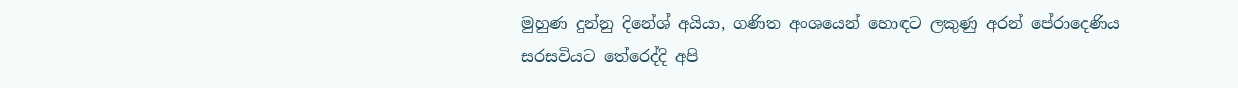මුහුණ දුන්නු දිනේශ් අයියා, ගණිත අංශයෙන් හොඳට ලකුණු අරන් පේරාදෙණිය සරසවියට තේරෙද්දි අපි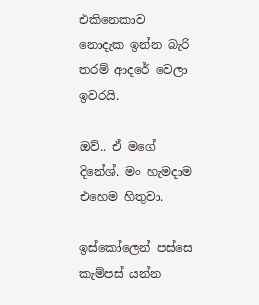එකිනෙකාව නොදැක ඉන්න බැරි තරම් ආදරේ වෙලා ඉවරයි.

ඔව්.. ඒ මගේ දිනේශ්. මං හැමදාම එහෙම හිතුවා.

ඉස්කෝලෙන් පස්සෙ කැම්පස් යන්න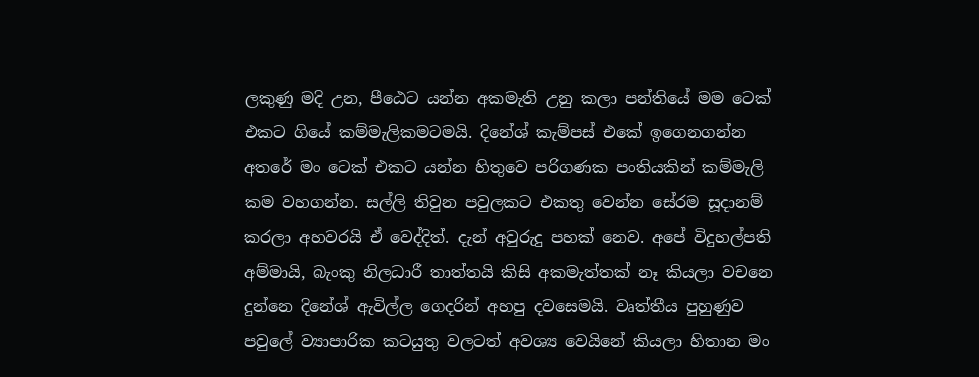ලකුණු මදි උන, පීඨෙට යන්න අකමැති උනු කලා පන්තියේ මම ටෙක්  එකට ගියේ කම්මැලිකමටමයි. දිනේශ් කැම්පස් එකේ ඉගෙනගන්න අතරේ මං ටෙක් එකට යන්න හිතුවෙ පරිගණක පංතියකින් කම්මැලි කම වහගන්න. සල්ලි තිවුන පවුලකට එකතු වෙන්න සේරම සූදානම් කරලා අහවරයි ඒ වෙද්දිත්. දැන් අවුරුදු පහක් නෙව. අපේ විදුහල්පති අම්මායි, බැංකු නිලධාරී තාත්තයි කිසි අකමැත්තක් නෑ කියලා වචනෙ දුන්නෙ දිනේශ් ඇවිල්ල ගෙදරින් අහපු දවසෙමයි. වෘත්තීය පුහුණුව පවුලේ ව්‍යාපාරික කටයුතු වලටත් අවශ්‍ය වෙයිනේ කියලා හිතාන මං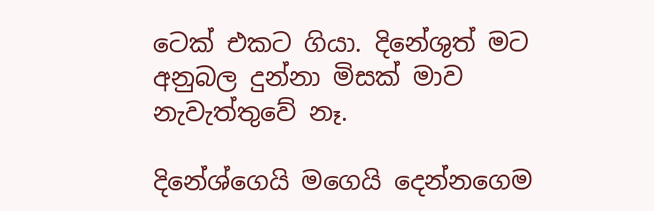ටෙක් එකට ගියා. දිනේශුත් මට අනුබල දුන්නා මිසක් මාව නැවැත්තුවේ නෑ.

දිනේශ්ගෙයි මගෙයි දෙන්නගෙම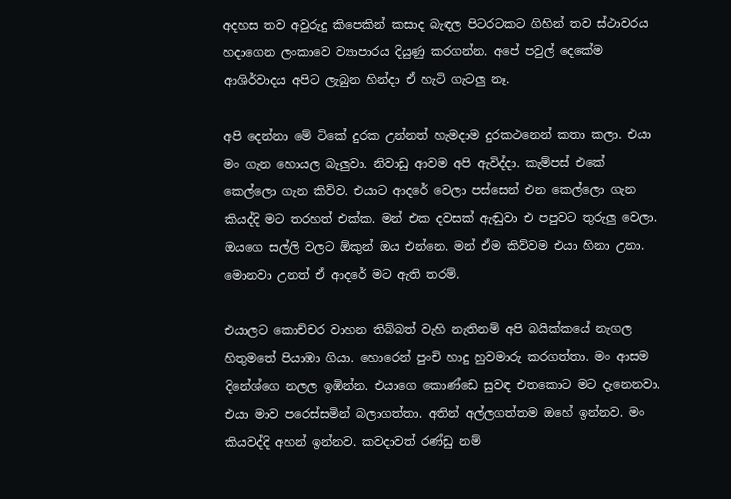අදහස තව අවුරුදු කිපෙකින් කසාද බැඳල පිටරටකට ගිහින් තව ස්ථාවරය හදාගෙන ලංකාවෙ ව්‍යාපාරය දියුණු කරගන්න. අපේ පවුල් දෙකේම ආශිර්වාදය අපිට ලැබුන හින්දා ඒ හැටි ගැටලු නෑ.

අපි දෙන්නා මේ ටිකේ දුරක උන්නත් හැමදාම දුරකථනෙන් කතා කලා. එයා මං ගැන හොයල බැලුවා. නිවාඩු ආවම අපි ඇවිද්දා. කැම්පස් එකේ කෙල්ලො ගැන කිව්ව. එයාට ආදරේ වෙලා පස්සෙන් එන කෙල්ලො ගැන කියද්දි මට තරහත් එක්ක. මන් එක දවසක් ඇඬුවා එ පපුවට තුරුලු වෙලා. ඔයගෙ සල්ලි වලට ඕකුන් ඔය එන්නෙ. මන් ඒම කිව්වම එයා හිනා උනා. මොනවා උනත් ඒ ආදරේ මට ඇති තරම්.

එයාලට කොච්චර වාහන තිබ්බත් වැහි නැතිනම් අපි බයික්කයේ නැගල හිතුමතේ පියාඹා ගියා. හොරෙන් පුංචි හාදු හුවමාරු කරගත්තා. මං ආසම දිනේශ්ගෙ නලල ඉඹින්න. එයාගෙ කොණ්ඩෙ සුවඳ එතකොට මට දැනෙනවා. එයා මාව පරෙස්සමින් බලාගත්තා. අතින් අල්ලගත්තම ඔහේ ඉන්නව. මං කියවද්දි අහන් ඉන්නව. කවදාවත් රණ්ඩු නම්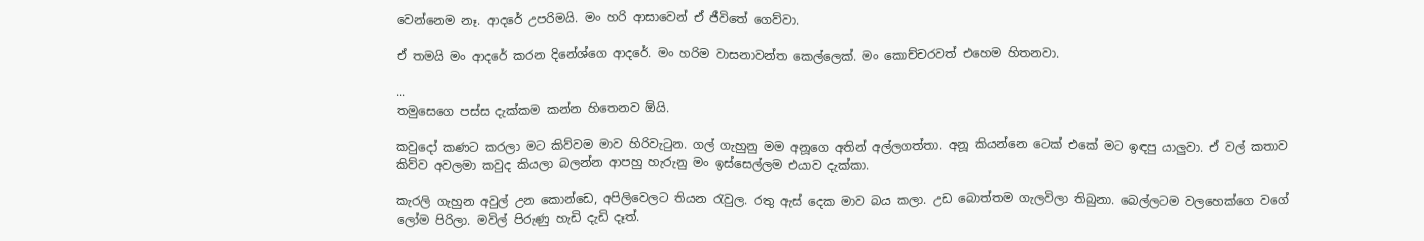වෙන්නෙම නෑ. ආදරේ උපරිමයි. මං හරි ආසාවෙන් ඒ ජීවිතේ ගෙව්වා.

ඒ තමයි මං ආදරේ කරන දිනේශ්ගෙ ආදරේ. මං හරිම වාසනාවන්ත කෙල්ලෙක්. මං කොච්චරවත් එහෙම හිතනවා.

...
තමුසෙගෙ පස්ස දැක්කම කන්න හිතෙනව ඕයි.

කවුදෝ කණට කරලා මට කිව්වම මාව හිරිවැටුන. ගල් ගැහුනු මම අනූගෙ අතින් අල්ලගත්තා. අනූ කියන්නෙ ටෙක් එකේ මට ඉඳපු යාලුවා. ඒ වල් කතාව කිව්ව අවලමා කවුද කියලා බලන්න ආපහු හැරුනු මං ඉස්සෙල්ලම එයාව දැක්කා.

කැරලි ගැහුන අවුල් උන කොන්ඩෙ, අපිලිවෙලට තියන රැවුල. රතු ඇස් දෙක මාව බය කලා. උඩ බොත්තම ගැලවිලා තිබුනා. බෙල්ලටම වලහෙක්ගෙ වගේ ලෝම පිරිලා. මවිල් පිරුණු හැඩි දැඩි දෑත්.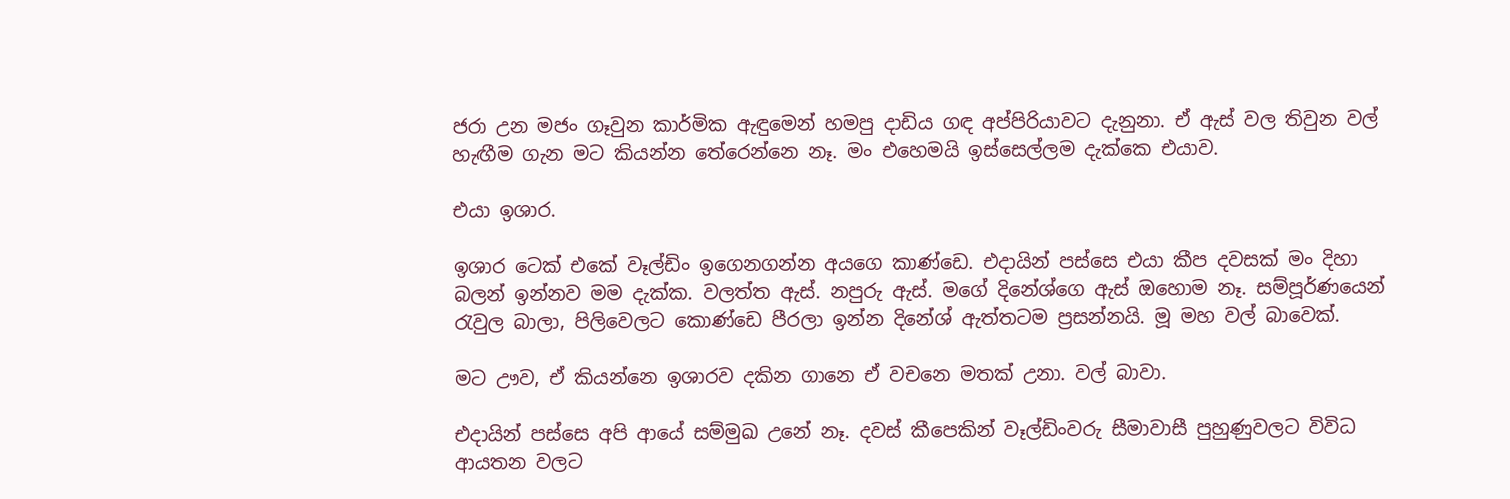ජරා උන මජං ගෑවුන කාර්මික ඇඳුමෙන් හමපු දාඩිය ගඳ අප්පිරියාවට දැනුනා. ඒ ඇස් වල තිවුන වල් හැඟීම ගැන මට කියන්න තේරෙන්නෙ නෑ. මං එහෙමයි ඉස්සෙල්ලම දැක්කෙ එයාව.

එයා ඉශාර.

ඉශාර ටෙක් එකේ වෑල්ඩිං ඉගෙනගන්න අයගෙ කාණ්ඩෙ. එදායින් පස්සෙ එයා කීප දවසක් මං දිහා බලන් ඉන්නව මම දැක්ක. වලත්ත ඇස්. නපුරු ඇස්. මගේ දිනේශ්ගෙ ඇස් ඔහොම නෑ. සම්පූර්ණයෙන් රැවුල බාලා, පිලිවෙලට කොණ්ඩෙ පීරලා ඉන්න දිනේශ් ඇත්තටම ප්‍රසන්නයි. මූ මහ වල් බාවෙක්.

මට ඌව, ඒ කියන්නෙ ඉශාරව දකින ගානෙ ඒ වචනෙ මතක් උනා. වල් බාවා.

එදායින් පස්සෙ අපි ආයේ සම්මුඛ උනේ නෑ. දවස් කීපෙකින් වෑල්ඩිංවරු සීමාවාසී පුහුණුවලට විවිධ ආයතන වලට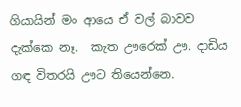ගියායින් මං ආයෙ ඒ වල් බාවව දැක්කෙ නෑ.  කැත ඌරෙක් ඌ. දාඩිය ගඳ විතරයි ඌට තියෙන්නෙ.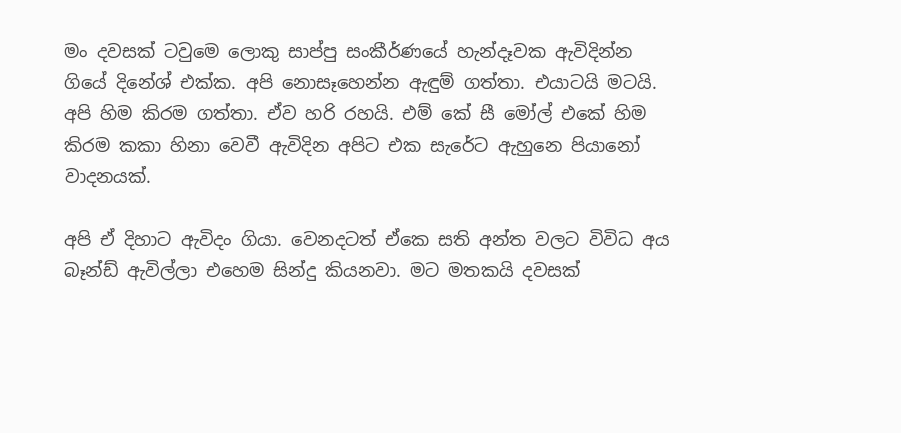මං දවසක් ටවුමෙ ලොකු සාප්පු සංකීර්ණයේ හැන්දෑවක ඇවිදින්න ගියේ දිනේශ් එක්ක. අපි නොසෑහෙන්න ඇඳුම් ගත්තා. එයාටයි මටයි. අපි හිම කිරම ගත්තා. ඒව හරි රහයි. එම් කේ සී මෝල් එකේ හිම කිරම කකා හිනා වෙවී ඇවිදින අපිට එක සැරේට ඇහුනෙ පියානෝ වාදනයක්.

අපි ඒ දිහාට ඇවිදං ගියා. වෙනදටත් ඒකෙ සති අන්ත වලට විවිධ අය බෑන්ඩ් ඇවිල්ලා එහෙම සින්දු කියනවා. මට මතකයි දවසක්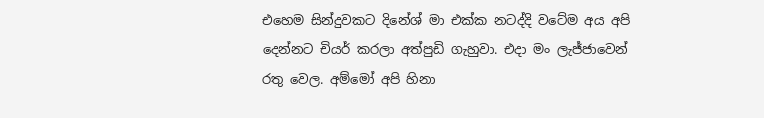එහෙම සින්දුවකට දිනේශ් මා එක්ක නටද්දි වටේම අය අපි දෙන්නට චියර් කරලා අත්පුඩි ගැහුවා. එදා මං ලැජ්ජාවෙන් රතු වෙල. අම්මෝ අපි හිනා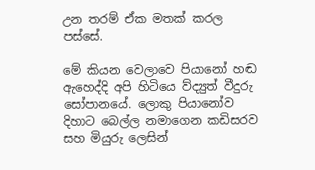උන තරම් ඒක මතක් කරල පස්සේ.

මේ කියන වෙලාවෙ පියානෝ හඬ ඇහෙද්දි අපි හිටියෙ ව්ද්‍යුත් වීදුරු සෝපානයේ. ලොකු පියානෝව දිහාට බෙල්ල නමාගෙන කඩිසරව සහ මියුරු ලෙසින්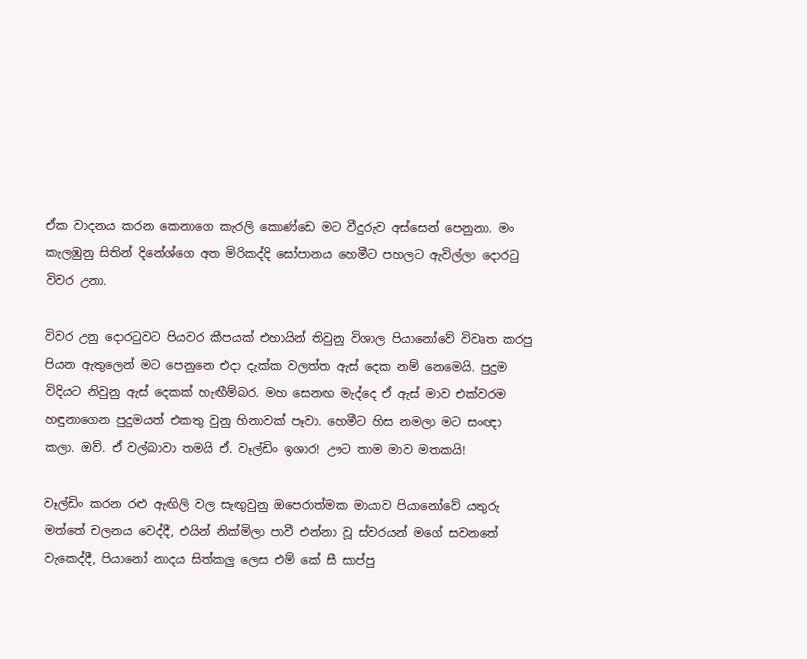ඒක වාදනය කරන කෙනාගෙ කැරලි කොණ්ඩෙ මට වීදුරුව අස්සෙන් පෙනුනා. මං කැලඹුනු සිතින් දිනේශ්ගෙ අත මිරිකද්දි සෝපානය හෙමීට පහලට ඇවිල්ලා දොරටු විවර උනා.

විවර උනු දොරටුවට පියවර කීපයක් එහායින් තිවුනු විශාල පියානෝවේ විවෘත කරපු පියන ඇතුලෙන් මට පෙනුනෙ එදා දැක්ක වලත්ත ඇස් දෙක නම් නෙමෙයි. පුදුම විදියට නිවුනු ඇස් දෙකක් හැඟීම්බර. මහ සෙනඟ මැද්දෙ ඒ ඇස් මාව එක්වරම හඳුනාගෙන පුදුමයත් එකතු වුනු හිනාවක් පෑවා. හෙමීට හිස නමලා මට සංඥා කලා. ඔව්. ඒ වල්බාවා තමයි ඒ. වෑල්ඩිං ඉශාර! ඌට තාම මාව මතකයි!

වෑල්ඩිං කරන රළු ඇඟිලි වල සැඟුවුනු ඔපෙරාත්මක මායාව පියානෝවේ යතුරු මත්තේ චලනය වෙද්දී, එයින් නික්මිලා පාවී එන්නා වූ ස්වරයන් මගේ සවනතේ වැකෙද්දී, පියානෝ නාදය සිත්කලු ලෙස එම් කේ සී සාප්පු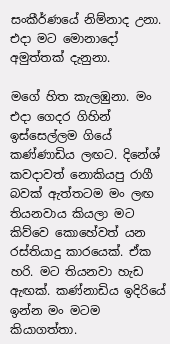සංකීර්ණයේ නිම්නාද උනා. එදා මට මොනාදෝ අමුත්තක් දැනුනා.

මගේ හිත කැලඹුනා. මං එදා ගෙදර ගිහින් ඉස්සෙල්ලම ගියේ කණ්ණාඩිය ලඟට. දිනේශ් කවදාවත් නොකියපු රාගී බවක් ඇත්තටම මං ලඟ තියනවාය කියලා මට කිව්වෙ කොහේවත් යන රස්තියාදු කාරයෙක්. ඒක හරි. මට තියනවා හැඩ ඇඟක්. කණ්නාඩිය ඉදිරියේ ඉන්න මං මටම කියාගත්තා.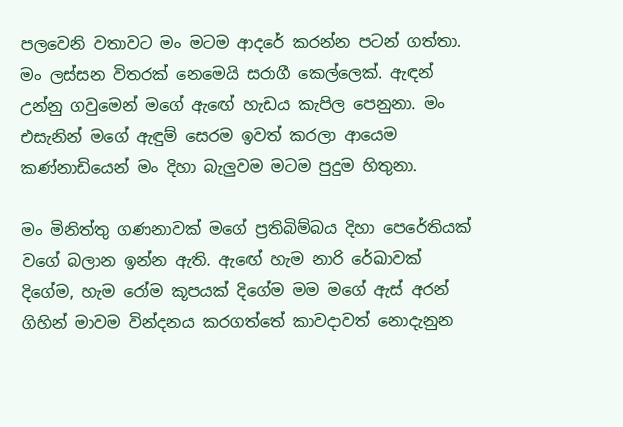පලවෙනි වතාවට මං මටම ආදරේ කරන්න පටන් ගත්තා. මං ලස්සන විතරක් නෙමෙයි සරාගී කෙල්ලෙක්. ඇඳන් උන්නු ගවුමෙන් මගේ ඇඟේ හැඩය කැපිල පෙනුනා. මං එසැනින් මගේ ඇඳුම් සෙරම ඉවත් කරලා ආයෙම කණ්නාඩියෙන් මං දිහා බැලුවම මටම පුදුම හිතුනා.

මං මිනිත්තු ගණනාවක් මගේ ප්‍රතිබිම්බය දිහා පෙරේතියක් වගේ බලාන ඉන්න ඇති. ඇඟේ හැම නාරි රේඛාවක් දිගේම, හැම රෝම කූපයක් දිගේම මම මගේ ඇස් අරන් ගිහින් මාවම වින්දනය කරගත්තේ කාවදාවත් නොදැනුන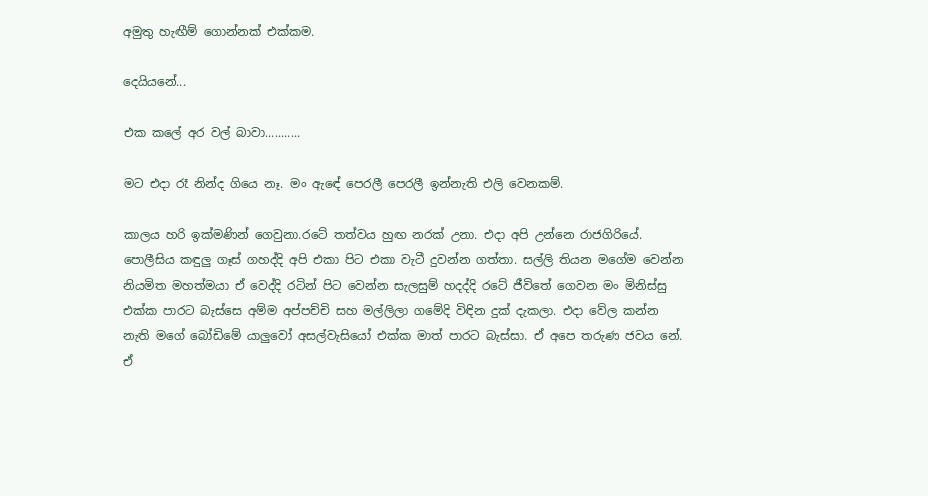අමුතු හැඟීම් ගොන්නක් එක්කම.

දෙයියනේ...

එක කලේ අර වල් බාවා...........

මට එදා රෑ නින්ද ගියෙ නෑ. මං ඇඳේ පෙරලී පෙරලී ඉන්නැති එලි වෙනකම්.

කාලය හරි ඉක්මණින් ගෙවුනා.රටේ තත්වය හුඟ නරක් උනා. එදා අපි උන්නෙ රාජගිරියේ. පොලීසිය කඳුලු ගෑස් ගහද්දි අපි එකා පිට එකා වැටී දුවන්න ගත්තා. සල්ලි තියන මගේම වෙන්න නියමිත මහත්මයා ඒ වෙද්දි රටින් පිට වෙන්න සැලසුම් හදද්දි රටේ ජීවිතේ ගෙවන මං මිනිස්සු එක්ක පාරට බැස්සෙ අම්ම අප්පච්චි සහ මල්ලිලා ගමේදි විඳින දුක් දැකලා. එදා වේල කන්න නැති මගේ බෝඩිමේ යාලුවෝ අසල්වැසියෝ එක්ක මාත් පාරට බැස්සා. ඒ අපෙ තරුණ ජවය නේ. ඒ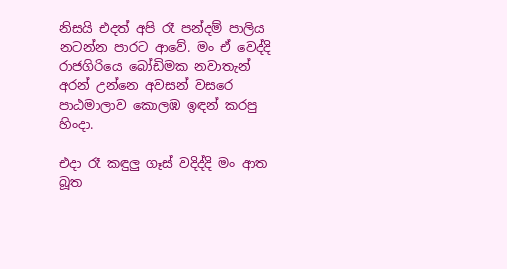නිසයි එදත් අපි රෑ පන්දම් පාලිය නටන්න පාරට ආවේ. මං ඒ වෙද්දි රාජගිරියෙ බෝඩිමක නවාතැන් අරන් උන්නෙ අවසන් වසරෙ පාඨමාලාව කොලඹ ඉඳන් කරපු හිංදා.

එදා රෑ කඳුලු ගෑස් වදිද්දි මං ආත බූත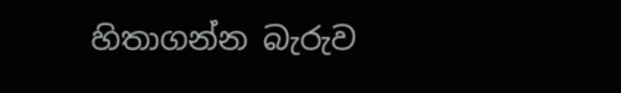හිතාගන්න බැරුව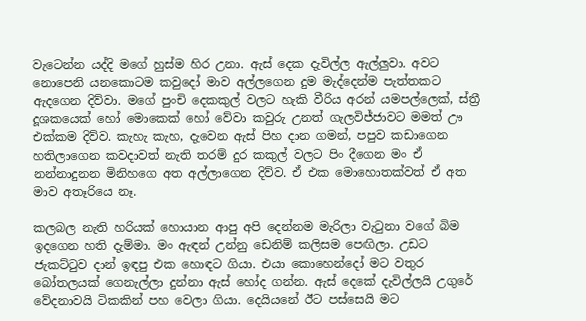වැටෙන්න යද්දි මගේ හුස්ම හිර උනා. ඇස් දෙක දැවිල්ල ඇල්ලුවා. අවට නොපෙනි යනකොටම කවුදෝ මාව අල්ලගෙන දුම මැද්දෙන්ම පැත්තකට ඇදගෙන දිව්වා. මගේ පුංචි දෙකකුල් වලට හැකි වීරිය අරන් යමපල්ලෙක්, ස්ත්‍රී දූශකයෙක් හෝ මොකෙක් හෝ වේවා කවුරු උනත් ගැලවිජ්ජාවට මමත් ඌ එක්කම දිව්ව. කැහැ කැහ, දැවෙන ඇස් පිහ දාන ගමන්, පපුව කඩාගෙන හතිලාගෙන කවදාවත් නැති තරම් දුර කකුල් වලට පිං දීගෙන මං ඒ නන්නාදුනන මිනිහගෙ අත අල්ලාගෙන දිව්ව. ඒ එක මොහොතක්වත් ඒ අත මාව අතෑරියෙ නෑ.

කලබල නැති හරියක් හොයාන ආපු අපි දෙන්නම මැරිලා වැටුනා වගේ බිම ඉදගෙන හති දැම්මා. මං ඇඳන් උන්නු ඩෙනිම් කලිසම පෙඟිලා. උඩට ජැකට්ටුව දාන් ඉඳපු එක හොඳට ගියා. එයා කොහෙන්දෝ මට වතුර බෝතලයක් ගෙනැල්ලා දුන්නා ඇස් හෝද ගන්න. ඇස් දෙකේ දැවිල්ලයි උගුරේ වේදනාවයි ටිකකින් පහ වෙලා ගියා. දෙයියනේ ඊට පස්සෙයි මට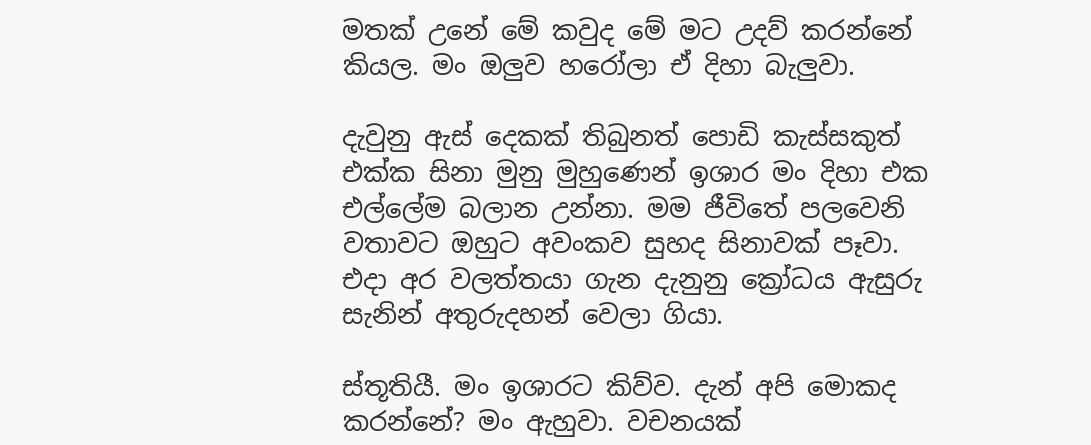මතක් උනේ මේ කවුද මේ මට උදව් කරන්නේ කියල. මං ඔලුව හරෝලා ඒ දිහා බැලුවා.

දැවුනු ඇස් දෙකක් තිබුනත් පොඩි කැස්සකුත් එක්ක සිනා මුනු මුහුණෙන් ඉශාර මං දිහා එක එල්ලේම බලාන උන්නා. මම ජීවිතේ පලවෙනි වතාවට ඔහුට අවංකව සුහද සිනාවක් පෑවා. එදා අර වලත්තයා ගැන දැනුනු ක්‍රෝධය ඇසුරු සැනින් අතුරුදහන් වෙලා ගියා.

ස්තූතියී. මං ඉශාරට කිව්ව. දැන් අපි මොකද කරන්නේ? මං ඇහුවා. වචනයක්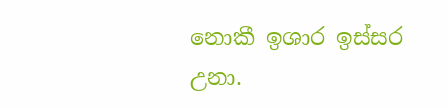නොකී ඉශාර ඉස්සර උනා.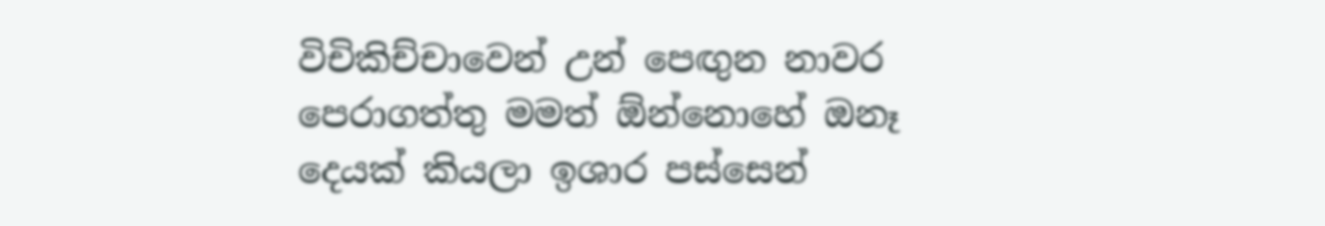විචිකිච්චාවෙන් උන් පෙඟුන නාවර පෙරාගත්තු මමත් ඕන්නොහේ ඔනෑ දෙයක් කියලා ඉශාර පස්සෙන්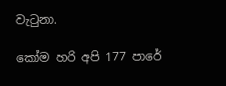වැටුනා.

කෝම හරි අපි 177 පාරේ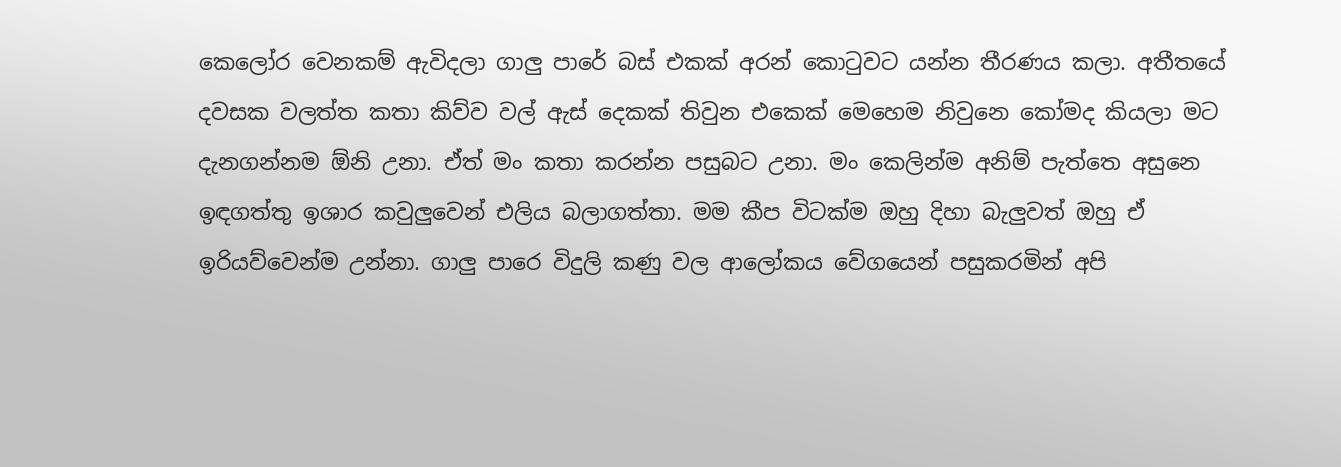කෙලෝර වෙනකම් ඇවිදලා ගාලු පාරේ බස් එකක් අරන් කොටුවට යන්න තීරණය කලා. අතීතයේ දවසක වලත්ත කතා කිව්ව වල් ඇස් දෙකක් තිවුන එකෙක් මෙහෙම නිවුනෙ කෝමද කියලා මට දැනගන්නම ඕනි උනා. ඒත් මං කතා කරන්න පසුබට උනා. මං කෙලින්ම අනිම් පැත්තෙ අසුනෙ ඉඳගත්තු ඉශාර කවුලුවෙන් එලිය බලාගත්තා. මම කීප විටක්ම ඔහු දිහා බැලුවත් ඔහු ඒ ඉරියව්වෙන්ම උන්නා. ගාලු පාරෙ විදුලි කණු වල ආලෝකය වේගයෙන් පසුකරමින් අපි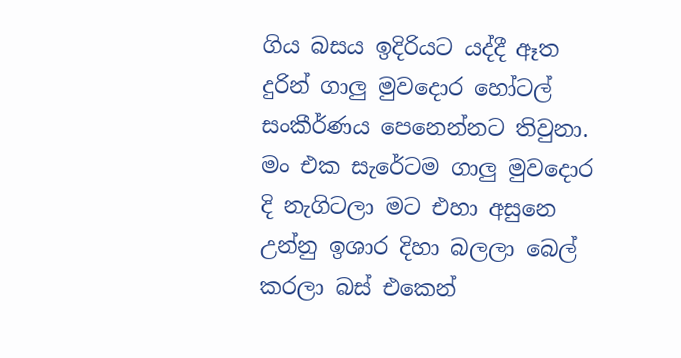ගිය බසය ඉදිරියට යද්දී ඈත දුරින් ගාලු මුවදොර හෝටල් සංකීර්ණය පෙනෙන්නට තිවුනා. මං එක සැරේටම ගාලු මුවදොර දි නැගිටලා මට එහා අසුනෙ උන්නු ඉශාර දිහා බලලා බෙල් කරලා බස් එකෙන්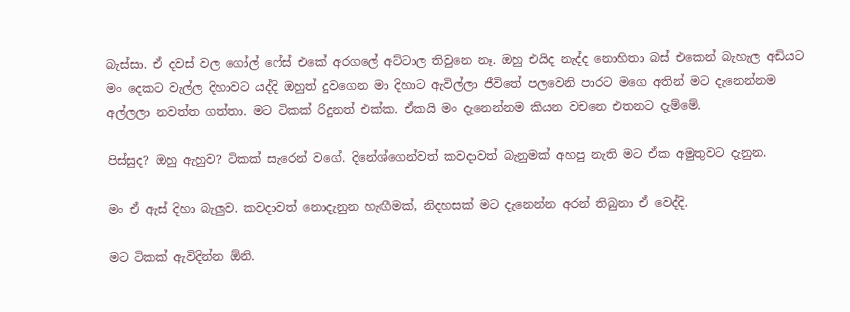බැස්සා. ඒ දවස් වල ගෝල් ෆේස් එකේ අරගලේ අට්ටාල තිවුනෙ නෑ. ඔහු එයිද නැද්ද නොහිතා බස් එකෙන් බැහැල අඩියට මං දෙකට වැල්ල දිහාවට යද්දි ඔහුත් දුවගෙන මා දිහාට ඇවිල්ලා ජීවිතේ පලවෙනි පාරට මගෙ අතින් මට දැනෙන්නම අල්ලලා නවත්ත ගත්තා. මට ටිකක් රිදුනත් එක්ක. ඒකයි මං දැනෙන්නම කියන වචනෙ එතනට දැම්මේ.

පිස්සුද? ඔහු ඇහුව? ටිකක් සැරෙන් වගේ. දිනේශ්ගෙන්වත් කවදාවත් බැනුමක් අහපු නැති මට ඒක අමුතුවට දැනුන.

මං ඒ ඇස් දිහා බැලුව. කවදාවත් නොදැනුන හැඟීමක්, නිදහසක් මට දැනෙන්න අරන් තිබුනා ඒ වෙද්දි.

මට ටිකක් ඇවිදින්න ඕනි.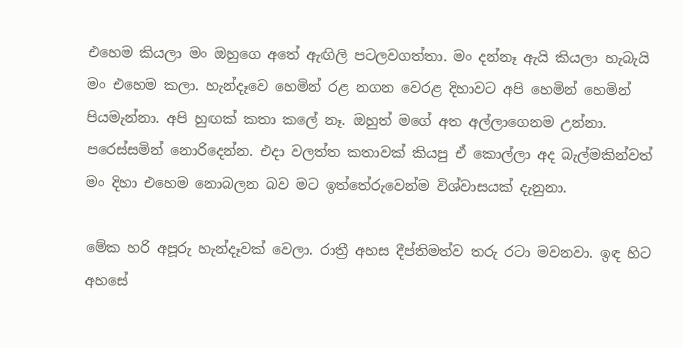එහෙම කියලා මං ඔහුගෙ අතේ ඇඟිලි පටලවගත්තා. මං දන්නෑ ඇයි කියලා හැබැයි මං එහෙම කලා. හැන්දෑවෙ හෙමින් රළ නගන වෙරළ දිහාවට අපි හෙමින් හෙමින් පියමැන්නා. අපි හුඟක් කතා කලේ නෑ. ඔහුත් මගේ අත අල්ලාගෙනම උන්නා. පරෙස්සමින් නොරිදෙන්න. එදා වලත්ත කතාවක් කියපු ඒ කොල්ලා අද බැල්මකින්වත් මං දිහා එහෙම නොබලන බව මට ඉත්තේරුවෙන්ම විශ්වාසයක් දැනුනා.

මේක හරි අපූරු හැන්දෑවක් වෙලා. රාත්‍රී අහස දීප්තිමත්ව තරු රටා මවනවා. ඉඳ හිට අහසේ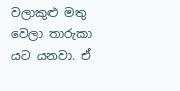වලාකුළු මතු වෙලා තාරුකා යට යනවා. ඒ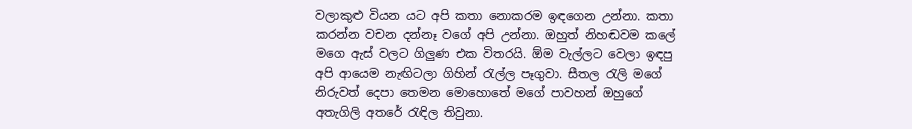වලාකුළු වියන යට අපි කතා නොකරම ඉඳගෙන උන්නා. කතා කරන්න වචන දන්නෑ වගේ අපි උන්නා. ඔහුත් නිහඬවම කලේ මගෙ ඇස් වලට ගිලුණ එක විතරයි. ඕම වැල්ලට වෙලා ඉඳපු අපි ආයෙම නැඟිටලා ගිහින් රැල්ල පෑගුවා. සීතල රැලි මගේ නිරුවත් දෙපා තෙමන මොහොතේ මගේ පාවහන් ඔහුගේ අතැගිලි අතරේ රැඳිල තිවුනා.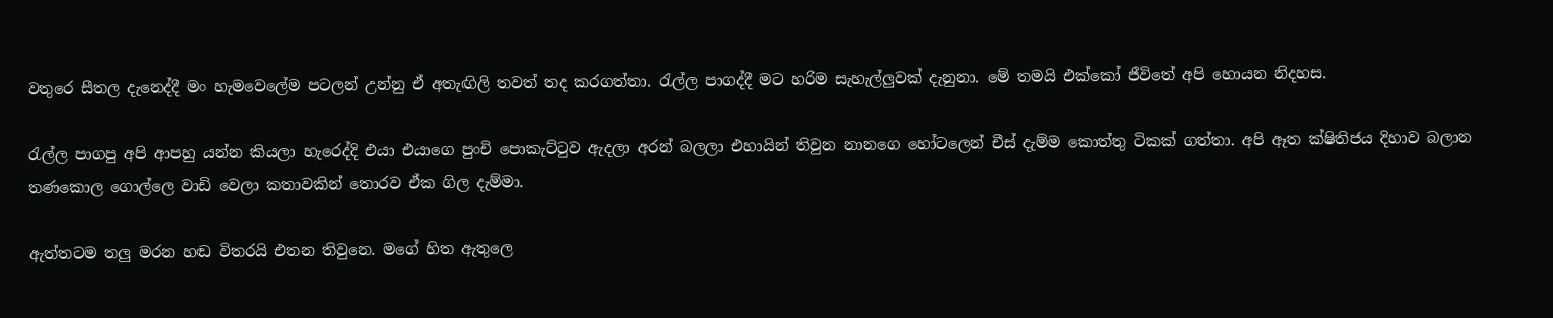වතුරෙ සීතල දැනෙද්දී මං හැමවෙලේම පටලන් උන්නු ඒ අතැඟිලි තවත් තද කරගත්තා. රැල්ල පාගද්දී මට හරිම සැහැල්ලුවක් දැනුනා. මේ තමයි එක්කෝ ජීවිතේ අපි හොයන නිදහස.

රැල්ල පාගපු අපි ආපහු යන්න කියලා හැරෙද්දි එයා එයාගෙ පුංචි පොකැට්ටුව ඇදලා අරන් බලලා එහායින් තිවුන නානගෙ හෝටලෙන් චීස් දැම්ම කොත්තු ටිකක් ගත්තා. අපි ඈත ක්ෂිතිජය දිහාව බලාන තණකොල ගොල්ලෙ වාඩි වෙලා කතාවකින් තොරව ඒක ගිල දැම්මා.

ඇත්තටම තලු මරන හඬ විතරයි එතන තිවුනෙ. මගේ හිත ඇතුලෙ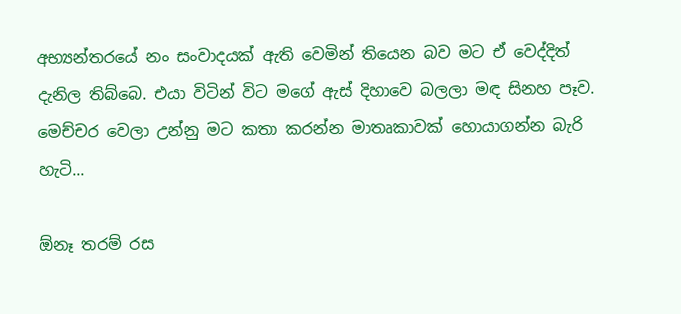අභ්‍යන්තරයේ නං සංවාදයක් ඇති වෙමින් තියෙන බව මට ඒ වෙද්දිත් දැනිල තිබ්බෙ. එයා විටින් විට මගේ ඇස් දිහාවෙ බලලා මඳ සිනහ පෑව. මෙච්චර වෙලා උන්නු මට කතා කරන්න මාතෘකාවක් හොයාගන්න බැරි හැටි...

ඕනෑ තරම් රස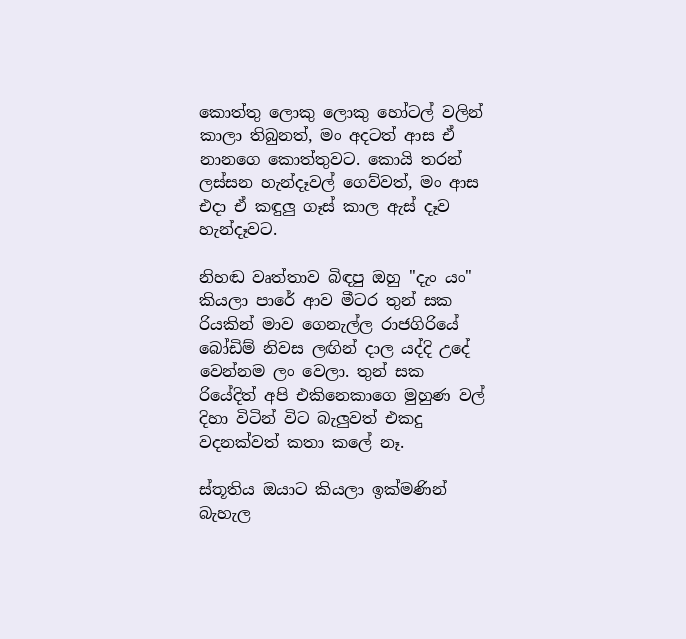කොත්තු ලොකු ලොකු හෝටල් වලින් කාලා තිබුනත්, මං අදටත් ආස ඒ නානගෙ කොත්තුවට. කොයි තරන් ලස්සන හැන්දෑවල් ගෙව්වත්, මං ආස එදා ඒ කඳුලු ගෑස් කාල ඇස් දෑව හැන්දෑවට.

නිහඬ වෘත්තාව බිඳපු ඔහු "දැං යං" කියලා පාරේ ආව මීටර තුන් සක රියකින් මාව ගෙනැල්ල රාජගිරියේ බෝඩිම් නිවස ලඟින් දාල යද්දි උදේ වෙන්නම ලං වෙලා. තුන් සක රියේදිත් අපි එකිනෙකාගෙ මුහුණ වල් දිහා විටින් විට බැලුවත් එකදු වදනක්වත් කතා කලේ නෑ.

ස්තූතිය ඔයාට කියලා ඉක්මණින් බැහැල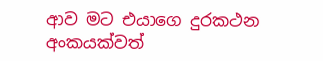ආව මට එයාගෙ දුරකථන අංකයක්වත්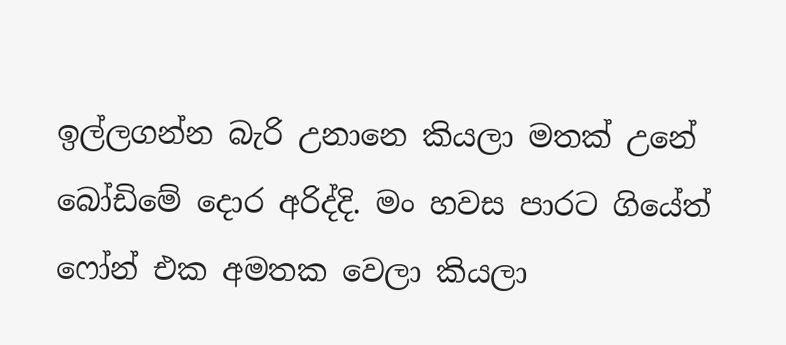ඉල්ලගන්න බැරි උනානෙ කියලා මතක් උනේ බෝඩිමේ දොර අරිද්දි. මං හවස පාරට ගියේත් ෆෝන් එක අමතක වෙලා කියලා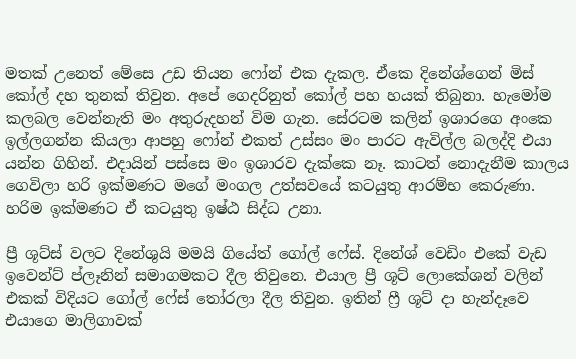මතක් උනෙත් මේසෙ උඩ තියන ෆෝන් එක දැකල. ඒකෙ දිනේශ්ගෙන් මිස් කෝල් දහ තුනක් තිවුන. අපේ ගෙදරිනුත් කෝල් පහ හයක් තිබුනා. හැමෝම කලබල වෙන්නැති මං අතුරුදහන් විම ගැන. සේරටම කලින් ඉශාරගෙ අංකෙ ඉල්ලගන්න කියලා ආපහු ෆෝන් එකත් උස්සං මං පාරට ඇවිල්ල බලද්දි එයා යන්න ගිහින්. එදායින් පස්සෙ මං ඉශාරව දැක්කෙ නෑ. කාටත් නොදැනීම කාලය ගෙවිලා හරි ඉක්මණට මගේ මංගල උත්සවයේ කටයුතු ආරම්භ කෙරුණා. හරිම ඉක්මණට ඒ කටයුතු ඉෂ්ඨ සිද්ධ උනා.

ප්‍රී ශූට්ස් වලට දිනේශුයි මමයි ගියේත් ගෝල් ෆේස්. දිනේශ් වෙඩිං එකේ වැඩ ඉවෙන්ට් ප්ලෑනින් සමාගමකට දීල තිවුනෙ. එයාල ප්‍රී ශූට් ලොකේශන් වලින් එකක් විදියට ගෝල් ෆේස් තෝරලා දීල තිවුන. ඉතින් ෆ්‍රී ශූට් දා හැන්දෑවෙ එයාගෙ මාලිගාවක්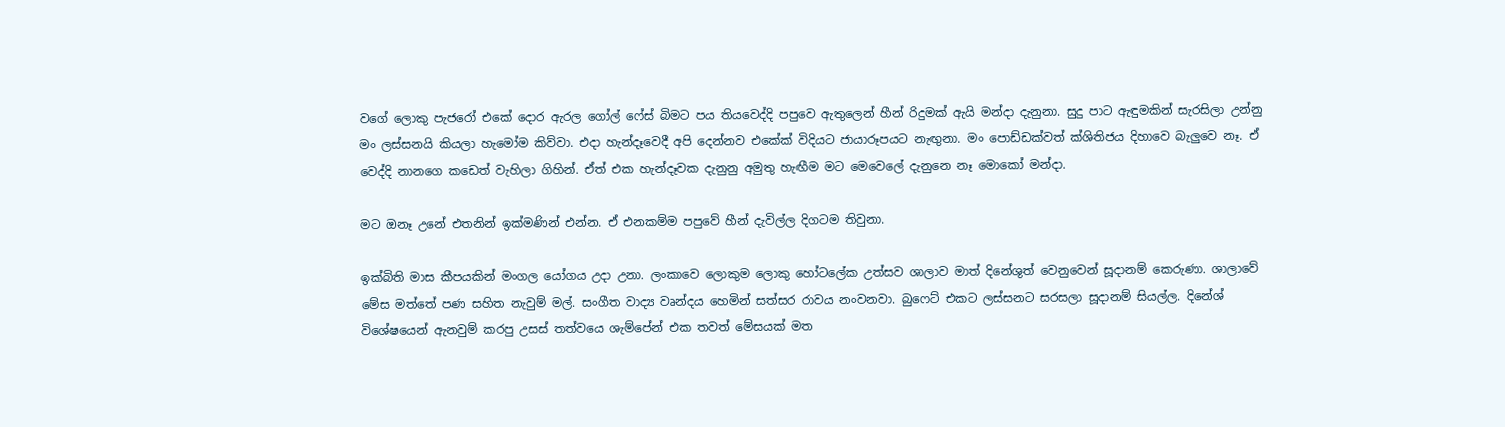වගේ ලොකු පැජරෝ එකේ දොර ඇරල ගෝල් ෆේස් බිමට පය තියවෙද්දි පපුවෙ ඇතුලෙන් හීන් රිදුමක් ඇයි මන්දා දැනුනා. සුදු පාට ඇඳුමකින් සැරසිලා උන්නු මං ලස්සනයි කියලා හැමෝම කිව්වා. එදා හැන්දෑවෙදී අපි දෙන්නව එකේක් විදියට ජායාරූපයට නැඟුනා. මං පොඩ්ඩක්වත් ක්ශිතිජය දිහාවෙ බැලුවෙ නෑ. ඒ වෙද්දි නානගෙ කඩෙත් වැහිලා ගිහින්. ඒත් එක හැන්දෑවක දැනුනු අමුතු හැඟීම මට මෙවෙලේ දැනුනෙ නෑ මොකෝ මන්දා.

මට ඔනෑ උනේ එතනින් ඉක්මණින් එන්න. ඒ එනකම්ම පපුවේ හීන් දැවිල්ල දිගටම තිවුනා.

ඉක්බිති මාස කීපයකින් මංගල යෝගය උදා උනා. ලංකාවෙ ලොකුම ලොකු හෝටලේක උත්සව ශාලාව මාත් දිනේශුත් වෙනුවෙන් සූදානම් කෙරුණා. ශාලාවේ මේස මත්තේ පණ සහිත නැවුම් මල්. සංගීත වාද්‍ය වෘන්දය හෙමින් සත්සර රාවය නංවනවා. බුෆෙට් එකට ලස්සනට සරසලා සූදානම් සියල්ල. දිනේශ් විශේෂයෙන් ඇනවුම් කරපු උසස් තත්වයෙ ශැම්පේන් එක තවත් මේසයක් මත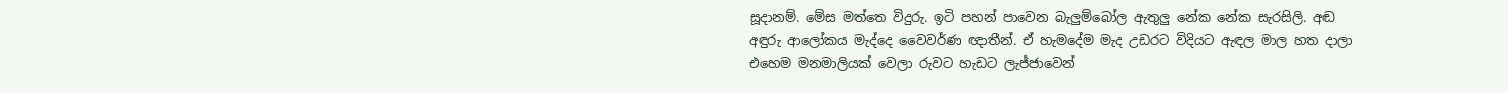සූදානම්. මේස මත්තෙ විදුරු. ඉටි පහන් පාවෙන බැලුම්බෝල ඇතුලු නේක නේක සැරසිලි. අඬ අඳුරු ආලෝකය මැද්දෙ වෛවර්ණ ඥාතීන්. ඒ හැමදේම මැද උඩරට විදියට ඇඳල මාල හත දාලා එහෙම මනමාලියක් වෙලා රුවට හැඩට ලැජ්ජාවෙන්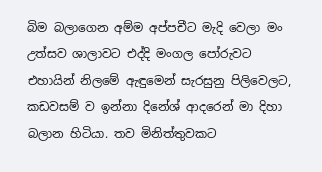බිම බලාගෙන අම්ම අප්පචීට මැදි වෙලා මං උත්සව ශාලාවට එද්දි මංගල පෝරුවට එහායින් නිලමේ ඇඳුමෙන් සැරසුනු පිලිවෙලට, කඩවසම් ව ඉන්නා දිනේශ් ආදරෙන් මා දිහා බලාන හිටියා. තව මිනිත්තුවකට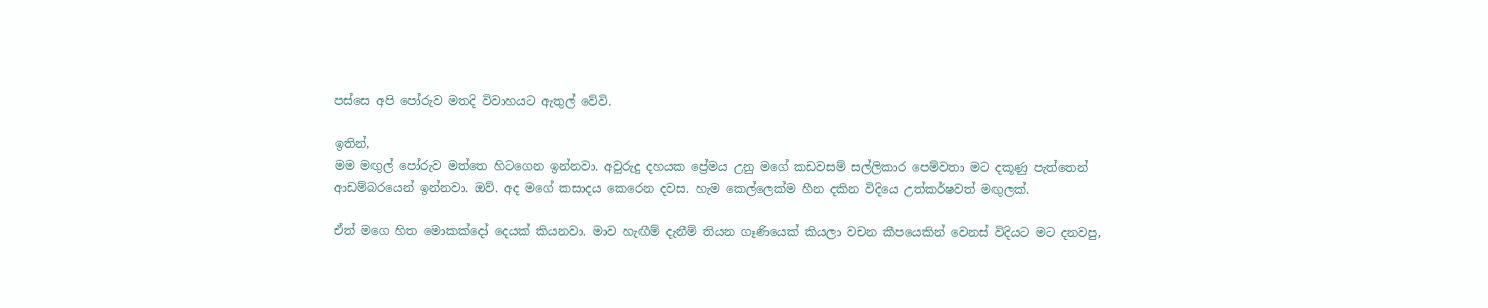පස්සෙ අපි පෝරුව මතදි විවාහයට ඇතුල් වේවි.

ඉතින්,
මම මඟුල් පෝරුව මත්තෙ හිටගෙන ඉන්නවා. අවුරුදු දහයක ප්‍රේමය උනු මගේ කඩවසම් සල්ලිකාර පෙම්වතා මට දකූණු පැත්තෙන් ආඩම්බරයෙන් ඉන්නවා. ඔව්. අද මගේ කසාදය කෙරෙන දවස. හැම කෙල්ලෙක්ම හීන දකින විදියෙ උත්කර්ෂවත් මඟුලක්.

ඒත් මගෙ හිත මොකක්දෝ දෙයක් කියනවා. මාව හැඟීම් දැනීම් තියන ගෑණියෙක් කියලා වචන කීපයෙකින් වෙනස් විදියට මට දනවපු,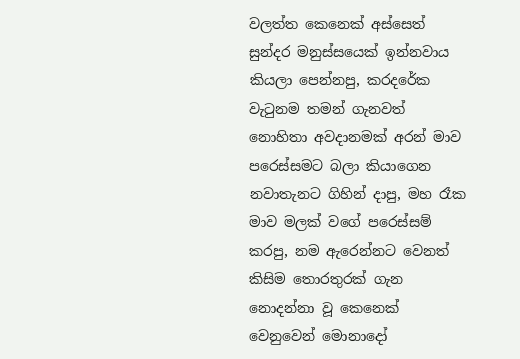වලත්ත කෙනෙක් අස්සෙත් සුන්දර මනුස්සයෙක් ඉන්නවාය කියලා පෙන්නපු, කරදරේක වැටුනම තමන් ගැනවත් නොහිතා අවදානමක් අරන් මාව පරෙස්සමට බලා කියාගෙන නවාතැනට ගිහින් දාපු, මහ රෑක මාව මලක් වගේ පරෙස්සම් කරපු, නම ඇරෙන්නට වෙනත් කිසිම තොරතුරක් ගැන නොදන්නා වූ කෙනෙක් වෙනුවෙන් මොනාදෝ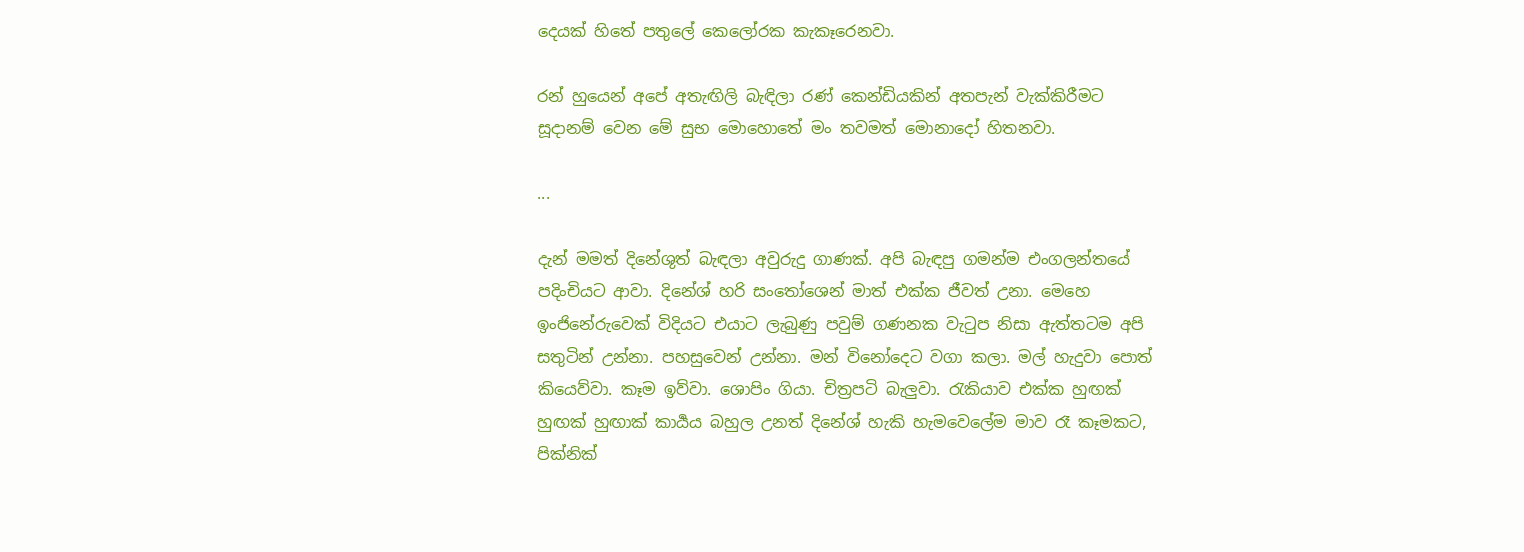දෙයක් හිතේ පතුලේ කෙලෝරක කැකෑරෙනවා.

රන් හුයෙන් අපේ අතැඟිලි බැඳිලා රණ් කෙන්ඩියකින් අතපැන් වැක්කිරීමට සූදානම් වෙන මේ සුභ මොහොතේ මං තවමත් මොනාදෝ හිතනවා.

...

දැන් මමත් දිනේශුත් බැඳලා අවුරුදු ගාණක්. අපි බැඳපු ගමන්ම එංගලන්තයේ පදිංචියට ආවා. දිනේශ් හරි සංතෝශෙන් මාත් එක්ක ජීවත් උනා. මෙහෙ ඉංජිනේරුවෙක් විදියට එයාට ලැබුණු පවුම් ගණනක වැටුප නිසා ඇත්තටම අපි සතුටින් උන්නා. පහසුවෙන් උන්නා. මන් විනෝදෙට වගා කලා. මල් හැදුවා පොත් කියෙව්වා. කෑම ඉව්වා. ශොපිං ගියා. චිත්‍රපටි බැලුවා. රැකියාව එක්ක හුඟක් හුඟක් හුඟාක් කාර්‍යය බහුල උනත් දිනේශ් හැකි හැමවෙලේම මාව රෑ කෑමකට, පික්නික්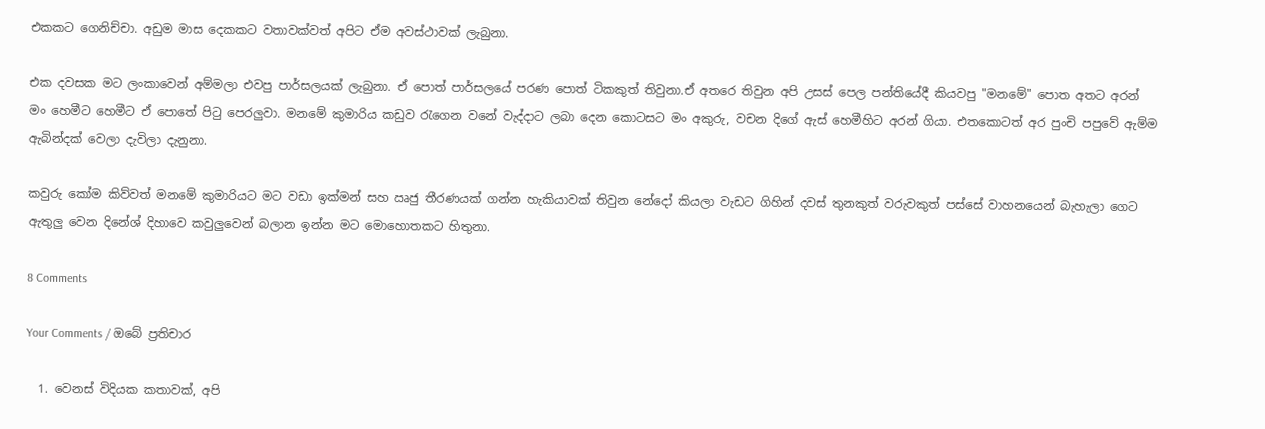එකකට ගෙනිච්චා. අඩුම මාස දෙකකට වතාවක්වත් අපිට ඒම අවස්ථාවක් ලැබුනා.

එක දවසක මට ලංකාවෙන් අම්මලා එවපු පාර්සලයක් ලැබුනා. ඒ පොත් පාර්සලයේ පරණ පොත් ටිකකුත් තිවුනා.ඒ අතරෙ තිවුන අපි උසස් පෙල පන්තියේදී කියවපු "මනමේ" පොත අතට අරන් මං හෙමීට හෙමීට ඒ පොතේ පිටු පෙරලුවා. මනමේ කුමාරිය කඩුව රැගෙන වනේ වැද්දාට ලබා දෙන කොටසට මං අකුරු, වචන දිගේ ඇස් හෙමීහිට අරන් ගියා. එතකොටත් අර පුංචි පපුවේ ඇම්ම ඇබින්දක් වෙලා දැවිලා දැනුනා.

කවුරු කෝම කිව්වත් මනමේ කුමාරියට මට වඩා ඉක්මන් සහ ඍජු තීරණයක් ගන්න හැකියාවක් තිවුන නේදෝ කියලා වැඩට ගිහින් දවස් තුනකුත් වරුවකුත් පස්සේ වාහනයෙන් බැහැලා ගෙට ඇතුලු වෙන දිනේශ් දිහාවෙ කවුලුවෙන් බලාන ඉන්න මට මොහොතකට හිතුනා.

8 Comments

Your Comments / ඔබේ ප්‍රතිචාර

  1. වෙනස් විදියක කතාවක්, අපි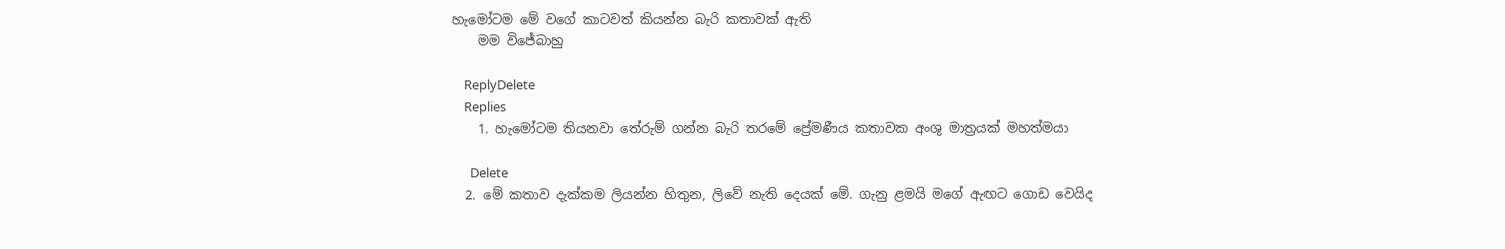හැමෝටම මේ වගේ කාටවත් කියන්න බැරි කතාවක් ඇති
    මම විජේබාහු

    ReplyDelete
    Replies
    1. හැමෝටම තියනවා තේරුම් ගන්න බැරි තරමේ ප්‍රේමණීය කතාවක අංශු මාත්‍රයක් මහත්මයා

      Delete
  2. මේ කතාව දැක්කම ලියන්න හිතුන, ලිවේ නැති දෙයක් මේ. ගැනු ළමයි මගේ ඇඟට ගොඩ වෙයිද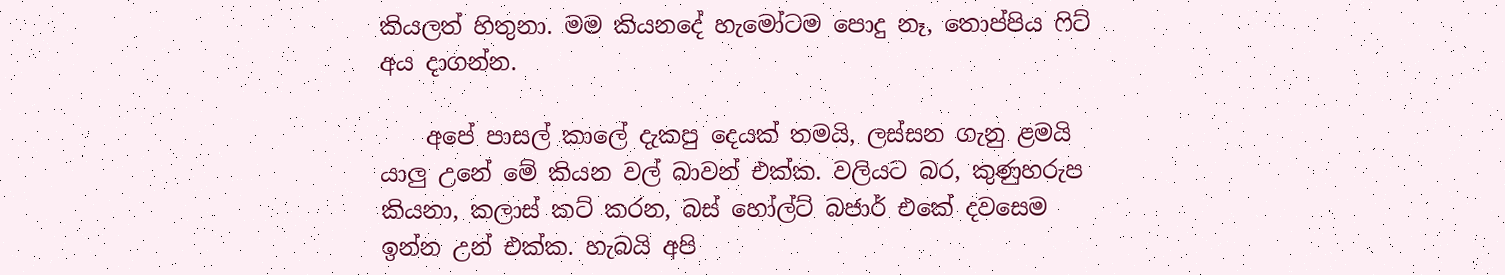කියලත් හිතුනා. මම කියනදේ හැමෝටම පොදු නෑ, තොප්පිය ෆිට් අය දාගන්න.

    අපේ පාසල් කාලේ දැකපු දෙයක් තමයි, ලස්සන ගැනු ළමයි යාලු උනේ මේ කියන වල් බාවන් එක්ක. වලියට බර, කුණුහරුප කියනා, කලාස් කට් කරන, බස් හෝල්ට් බජාර් එකේ දවසෙම ඉන්න උන් එක්ක. හැබයි අපි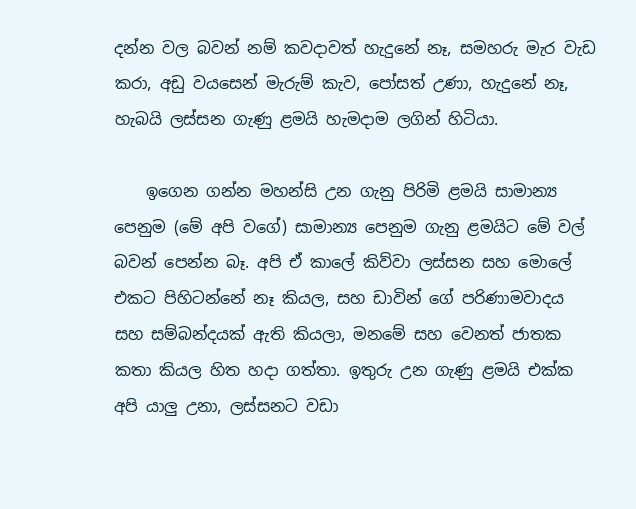දන්න වල බවන් නම් කවදාවත් හැදුනේ නෑ, සමහරු මැර වැඩ කරා, අඩු වයසෙන් මැරුම් කැව, පෝසත් උණා, හැදුනේ නෑ, හැබයි ලස්සන ගැණු ළමයි හැමදාම ලගින් හිටියා.

    ඉගෙන ගන්න මහන්සි උන ගැනු පිරිමි ළමයි සාමාන්‍ය පෙනුම (මේ අපි වගේ) සාමාන්‍ය පෙනුම ගැනු ළමයිට මේ වල් බවන් පෙන්න බෑ. අපි ඒ කාලේ කිව්වා ලස්සන සහ මොලේ එකට පිහිටන්නේ නෑ කියල, සහ ඩාවින් ගේ පරිණාමවාදය සහ සම්බන්දයක් ඇති කියලා, මනමේ සහ වෙනත් ජාතක කතා කියල හිත හදා ගත්තා. ඉතුරු උන ගැණු ළමයි එක්ක අපි යාලු උනා, ලස්සනට වඩා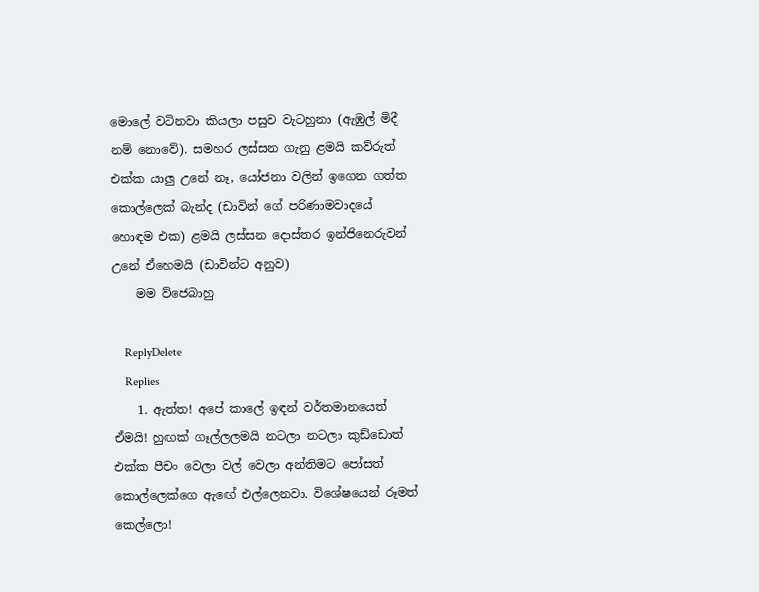මොලේ වටිනවා කියලා පසුව වැටහුනා (ඇඹුල් මිදී නම් නොවේ). සමහර ලස්සන ගැනු ළමයි කව්රුත් එක්ක යාලු උනේ නෑ, යෝජනා වලින් ඉගෙන ගත්ත කොල්ලෙක් බැන්ද (ඩාවින් ගේ පරිණාමවාදයේ හොඳම එක) ළමයි ලස්සන දොස්තර ඉන්ජිනෙරුවන් උනේ ඒහෙමයි (ඩාවින්ට අනුව)
    මම ව්ජෙබාහු

    ReplyDelete
    Replies
    1. ඇත්ත! අපේ කාලේ ඉඳන් වර්තමානයෙත් ඒමයි! හුඟක් ගෑල්ලලමයි නටලා නටලා කුඩ්ඩොත් එක්ක පීචං වෙලා වල් වෙලා අන්තිමට පෝසත් කොල්ලෙක්ගෙ ඇඟේ එල්ලෙනවා. විශේෂයෙන් රූමත් කෙල්ලො!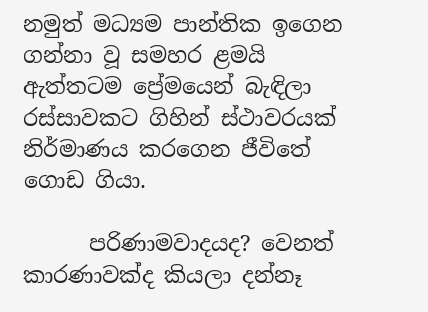නමුත් මධ්‍යම පාන්තික ඉගෙන ගන්නා වූ සමහර ළමයි ඇත්තටම ප්‍රේමයෙන් බැඳිලා රස්සාවකට ගිහින් ස්ථාවරයක් නිර්මාණය කරගෙන ජීවිතේ ගොඩ ගියා.

      පරිණාමවාදයද? වෙනත් කාරණාවක්ද කියලා දන්නෑ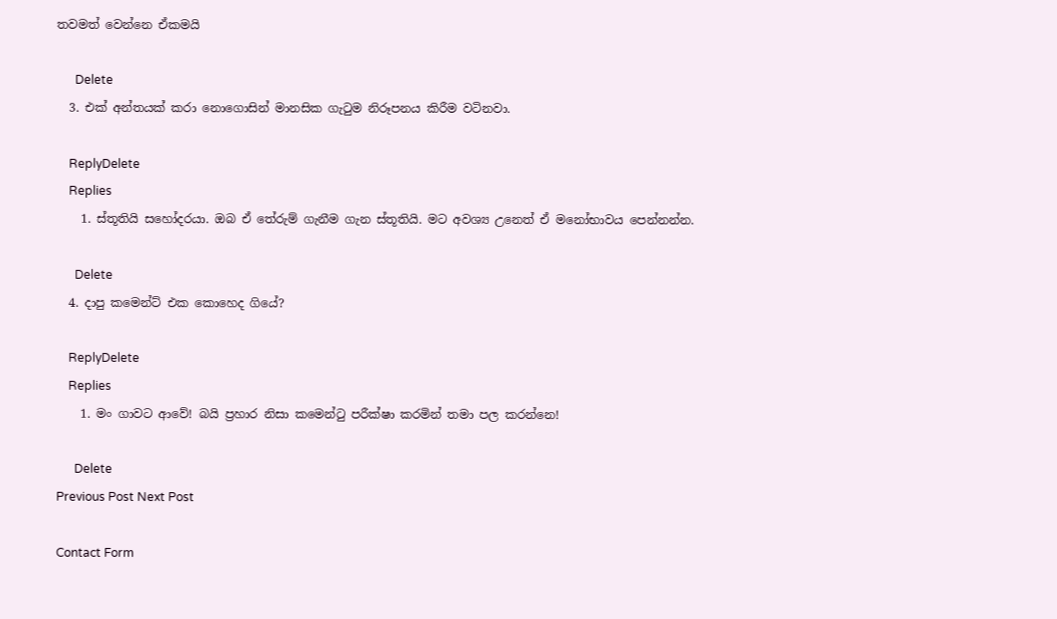තවමත් වෙන්නෙ ඒකමයි

      Delete
  3. එක් අන්තයක් කරා නොගොසින් මානසික ගැටුම නිරූපනය කිරීම වටිනවා.

    ReplyDelete
    Replies
    1. ස්තූතියි සහෝදරයා. ඔබ ඒ තේරුම් ගැනීම ගැන ස්තූතියි. මට අවශ්‍ය උනෙත් ඒ මනෝභාවය පෙන්නන්න.

      Delete
  4. දාපු කමෙන්ට් එක කොහෙද ගියේ?

    ReplyDelete
    Replies
    1. මං ගාවට ආවේ! බයි ප්‍රහාර නිසා කමෙන්ටු පරීක්ෂා කරමින් තමා පල කරන්නෙ!

      Delete
Previous Post Next Post

Contact Form